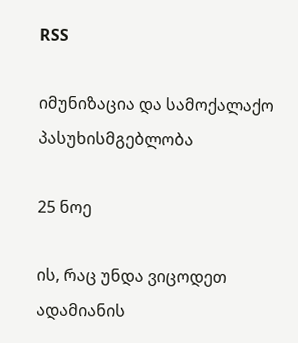RSS

იმუნიზაცია და სამოქალაქო პასუხისმგებლობა

25 ნოე

ის, რაც უნდა ვიცოდეთ ადამიანის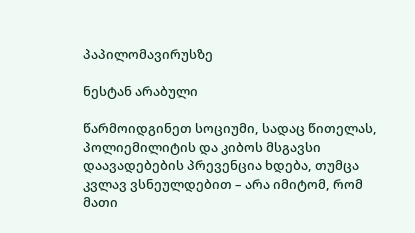პაპილომავირუსზე

ნესტან არაბული

წარმოიდგინეთ სოციუმი, სადაც წითელას, პოლიემილიტის და კიბოს მსგავსი დაავადებების პრევენცია ხდება, თუმცა კვლავ ვსნეულდებით – არა იმიტომ, რომ მათი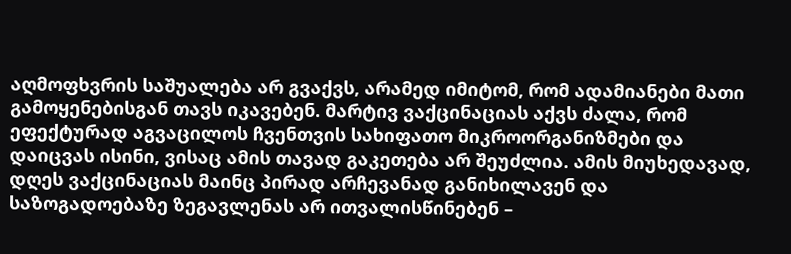აღმოფხვრის საშუალება არ გვაქვს, არამედ იმიტომ, რომ ადამიანები მათი გამოყენებისგან თავს იკავებენ. მარტივ ვაქცინაციას აქვს ძალა, რომ ეფექტურად აგვაცილოს ჩვენთვის სახიფათო მიკროორგანიზმები და დაიცვას ისინი, ვისაც ამის თავად გაკეთება არ შეუძლია. ამის მიუხედავად, დღეს ვაქცინაციას მაინც პირად არჩევანად განიხილავენ და საზოგადოებაზე ზეგავლენას არ ითვალისწინებენ –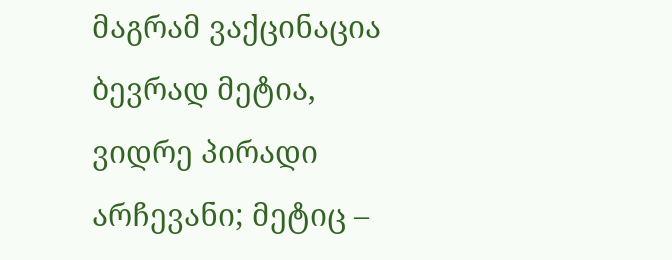მაგრამ ვაქცინაცია ბევრად მეტია, ვიდრე პირადი არჩევანი; მეტიც –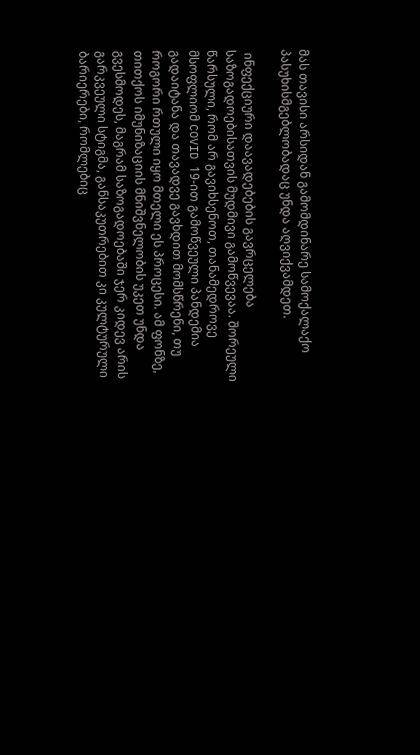მას თავისი არსიდან გამომდინარე სამოქალაქო პასუხისმგებლობადაც უნდა აღვიქვამდეთ.

 ინფექციური დაავადებების გავრცელება საზოგადოებისათვის მუდმივი გამოწვევაა. შორეული წარსული, რომ არ გავიხსენოთ, თანამედროვე მსოფლიომ COVID 19-ით გამოწვეული პანდემია გადაიტანა და თავადვე გავხდით მომსწრენი, თუ როგორი რთული იყო მთელი ეს პროცესი. ამ ფონზე, თითქოს იმუნიზაციის მნიშვნელობის უკეთ უნდა გვესმოდეს, მაგრამ საზოგადოებაში ჯერ კიდევ არის გარკვეული სტიგმა, განსაკუთრებით კი კულტურული ბარიერები, რომლებიც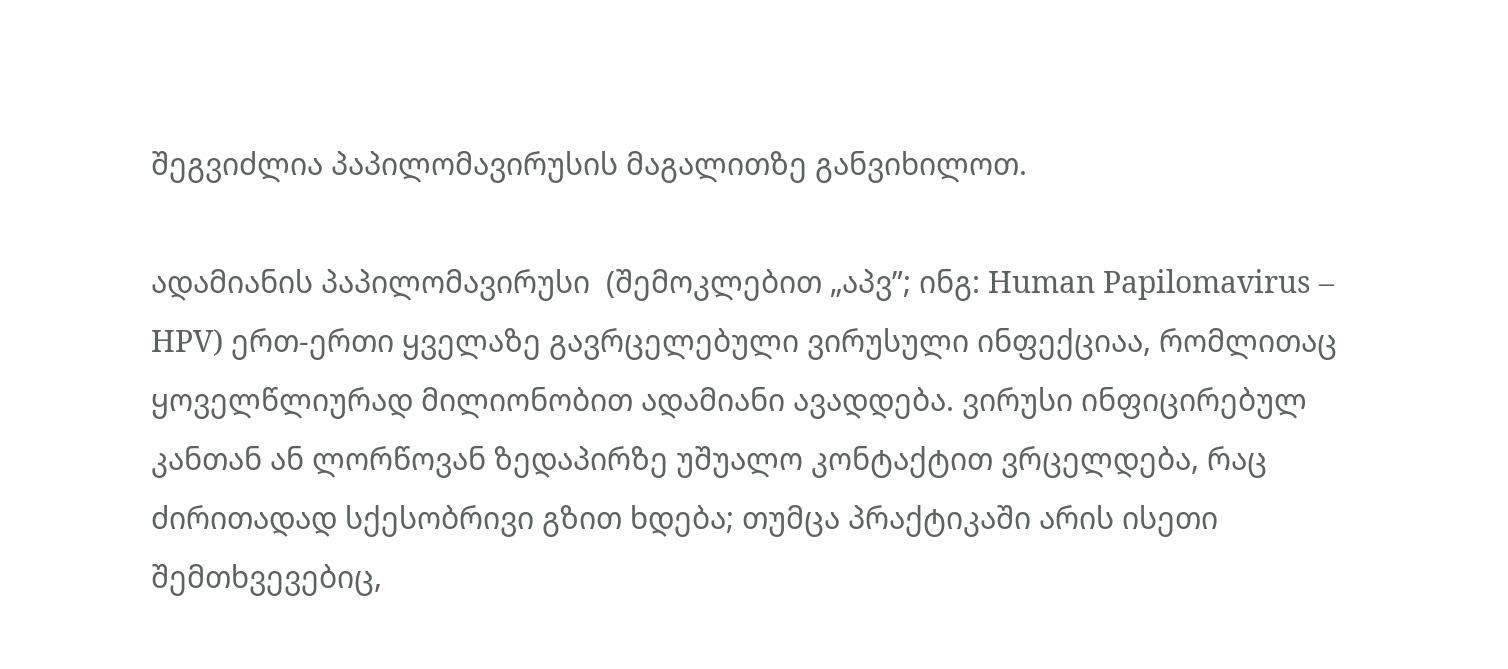შეგვიძლია პაპილომავირუსის მაგალითზე განვიხილოთ.

ადამიანის პაპილომავირუსი  (შემოკლებით „აპვ”; ინგ: Human Papilomavirus – HPV) ერთ-ერთი ყველაზე გავრცელებული ვირუსული ინფექციაა, რომლითაც ყოველწლიურად მილიონობით ადამიანი ავადდება. ვირუსი ინფიცირებულ კანთან ან ლორწოვან ზედაპირზე უშუალო კონტაქტით ვრცელდება, რაც ძირითადად სქესობრივი გზით ხდება; თუმცა პრაქტიკაში არის ისეთი შემთხვევებიც,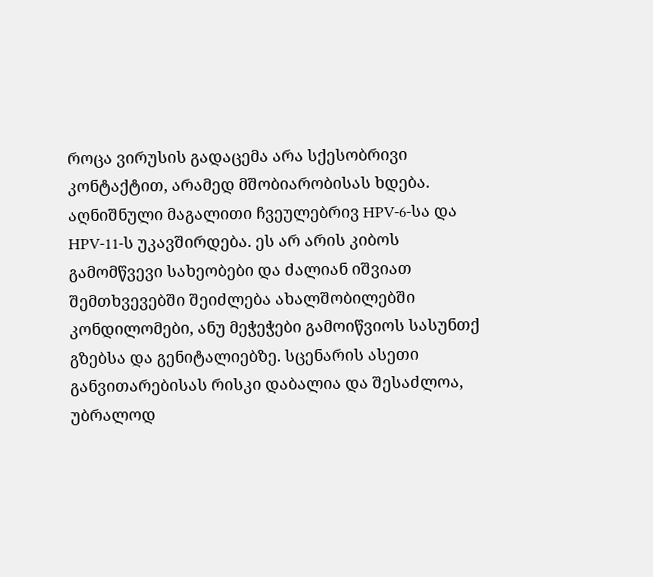როცა ვირუსის გადაცემა არა სქესობრივი კონტაქტით, არამედ მშობიარობისას ხდება. აღნიშნული მაგალითი ჩვეულებრივ HPV-6-სა და HPV-11-ს უკავშირდება. ეს არ არის კიბოს გამომწვევი სახეობები და ძალიან იშვიათ შემთხვევებში შეიძლება ახალშობილებში კონდილომები, ანუ მეჭეჭები გამოიწვიოს სასუნთქ გზებსა და გენიტალიებზე. სცენარის ასეთი განვითარებისას რისკი დაბალია და შესაძლოა, უბრალოდ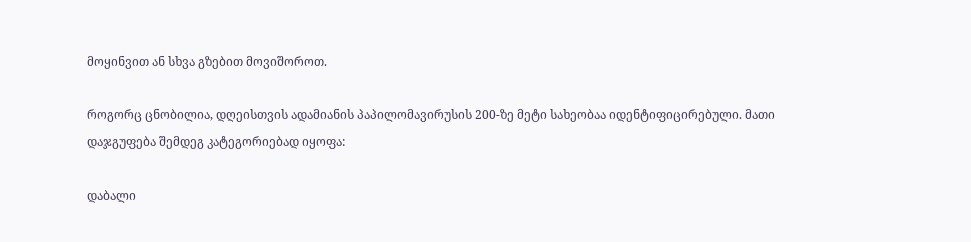მოყინვით ან სხვა გზებით მოვიშოროთ.

როგორც ცნობილია, დღეისთვის ადამიანის პაპილომავირუსის 200-ზე მეტი სახეობაა იდენტიფიცირებული. მათი დაჯგუფება შემდეგ კატეგორიებად იყოფა:

დაბალი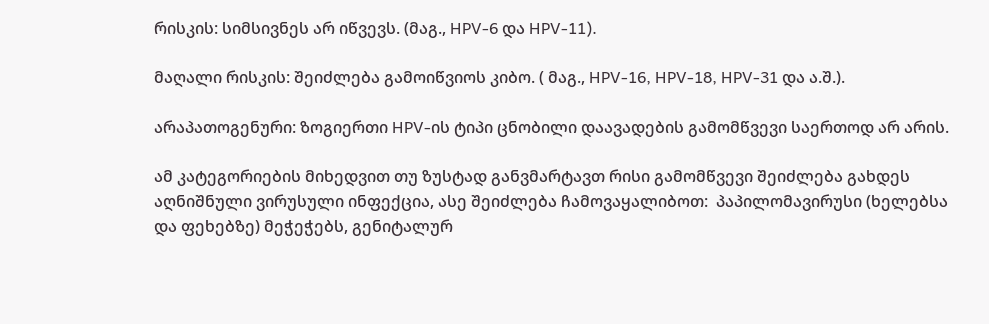რისკის: სიმსივნეს არ იწვევს. (მაგ., HPV-6 და HPV-11).

მაღალი რისკის: შეიძლება გამოიწვიოს კიბო. ( მაგ., HPV-16, HPV-18, HPV-31 და ა.შ.).

არაპათოგენური: ზოგიერთი HPV-ის ტიპი ცნობილი დაავადების გამომწვევი საერთოდ არ არის.

ამ კატეგორიების მიხედვით თუ ზუსტად განვმარტავთ რისი გამომწვევი შეიძლება გახდეს აღნიშნული ვირუსული ინფექცია, ასე შეიძლება ჩამოვაყალიბოთ:  პაპილომავირუსი (ხელებსა და ფეხებზე) მეჭეჭებს, გენიტალურ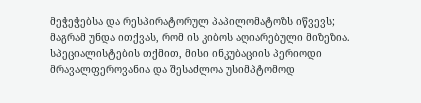მეჭეჭებსა და რესპირატორულ პაპილომატოზს იწვევს; მაგრამ უნდა ითქვას, რომ ის კიბოს აღიარებული მიზეზია. სპეციალისტების თქმით, მისი ინკუბაციის პერიოდი მრავალფეროვანია და შესაძლოა უსიმპტომოდ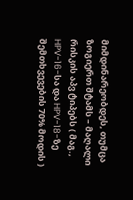მიმდინარეობდეს, თუმცა ზოგიერთ შტამს – მაღალი რისკის აპვ ტიპებს ( მაგ., HPV-16-სა და HPV-18-ზე შემთხვევების 70% მოდის )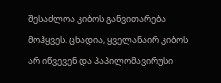შესაძლოა კიბოს განვითარება მოჰყვეს. ცხადია, ყველანაირ კიბოს არ იწვევენ და პაპილომავირუსი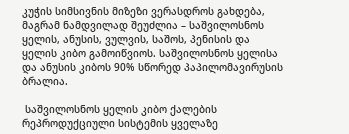კუჭის სიმსივნის მიზეზი ვერასდროს გახდება, მაგრამ ნამდვილად შეუძლია – საშვილოსნოს ყელის, ანუსის, ვულვის, საშოს, პენისის და ყელის კიბო გამოიწვიოს. საშვილოსნოს ყელისა და ანუსის კიბოს 90% სწორედ პაპილომავირუსის ბრალია.

 საშვილოსნოს ყელის კიბო ქალების რეპროდუქციული სისტემის ყველაზე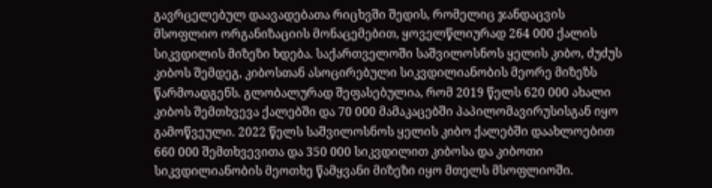გავრცელებულ დაავადებათა რიცხვში შედის, რომელიც ჯანდაცვის მსოფლიო ორგანიზაციის მონაცემებით, ყოველწლიურად 264 000 ქალის სიკვდილის მიზეზი ხდება. საქართველოში საშვილოსნოს ყელის კიბო, ძუძუს კიბოს შემდეგ, კიბოსთან ასოცირებული სიკვდილიანობის მეორე მიზეზს წარმოადგენს. გლობალურად შეფასებულია, რომ 2019 წელს 620 000 ახალი კიბოს შემთხვევა ქალებში და 70 000 მამაკაცებში პაპილომავირუსისგან იყო გამოწვეული. 2022 წელს საშვილოსნოს ყელის კიბო ქალებში დაახლოებით 660 000 შემთხვევითა და 350 000 სიკვდილით კიბოსა და კიბოთი სიკვდილიანობის მეოთხე წამყვანი მიზეზი იყო მთელს მსოფლიოში.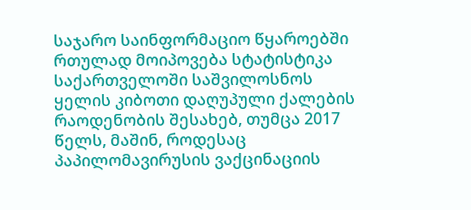საჯარო საინფორმაციო წყაროებში რთულად მოიპოვება სტატისტიკა საქართველოში საშვილოსნოს ყელის კიბოთი დაღუპული ქალების რაოდენობის შესახებ, თუმცა 2017 წელს, მაშინ, როდესაც პაპილომავირუსის ვაქცინაციის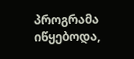პროგრამა იწყებოდა,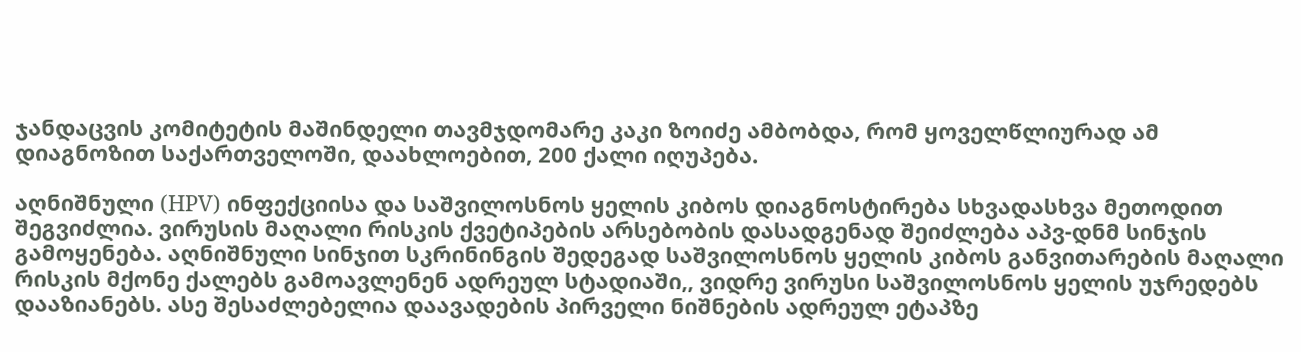ჯანდაცვის კომიტეტის მაშინდელი თავმჯდომარე კაკი ზოიძე ამბობდა, რომ ყოველწლიურად ამ დიაგნოზით საქართველოში, დაახლოებით, 200 ქალი იღუპება.

აღნიშნული (HPV) ინფექციისა და საშვილოსნოს ყელის კიბოს დიაგნოსტირება სხვადასხვა მეთოდით შეგვიძლია. ვირუსის მაღალი რისკის ქვეტიპების არსებობის დასადგენად შეიძლება აპვ-დნმ სინჯის გამოყენება. აღნიშნული სინჯით სკრინინგის შედეგად საშვილოსნოს ყელის კიბოს განვითარების მაღალი რისკის მქონე ქალებს გამოავლენენ ადრეულ სტადიაში,, ვიდრე ვირუსი საშვილოსნოს ყელის უჯრედებს დააზიანებს. ასე შესაძლებელია დაავადების პირველი ნიშნების ადრეულ ეტაპზე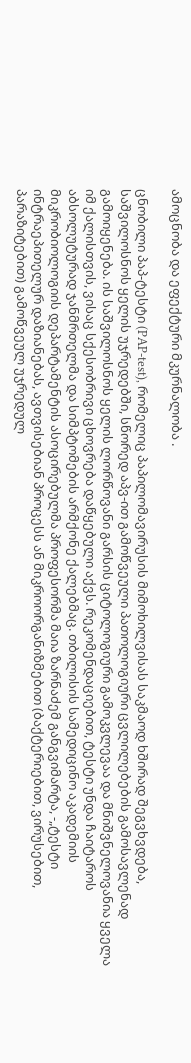ამოცნობა და ეფექტური მკურნალობა .

ცნობილი პაპ-ტესტი (PAP-test), რომელიც პაპილომავირუსის მიმოხილვისას საკმაოდ ხშირად შეგვხვდება, საშვილოსნოს ყელის უჯრედებში, სწორედ აპვ-ით გამოწვეული პათოლოგიური ცვლილებების გამოსავლენად გამოიყენება. ის საშვილოსნოს ყელის ლორწოვანი გარსის ციტოლოგიური გამოკვლევაა და მნიშვნელოვანია ყველა იმ ქალისთვის, ვისაც სქესობრივი ცხოვრება დაწყებული აქვს. რეკომენდაციებით, ტესტი უნდა ჩაიტაროს აბსოლუტურად ჯანმრთელმა და სიმპტომების არმქონე ქალებმაც. თბილისის სამედიცინო აკადემიის მიკრობიოლოგიის დეპარტამენტის ასოცირებულმა პროფესორმა მაია ზარნაძემ განგვიმარტა, -„ტესტი ინტრაეპითელურ დაზიანებას, ავთვისებიან პროცესს ან მიკროორგანიზმებით (ბაქტერიებით, ვირუსებით, პარაზიტებით) გამოწვეულ უჯრედულ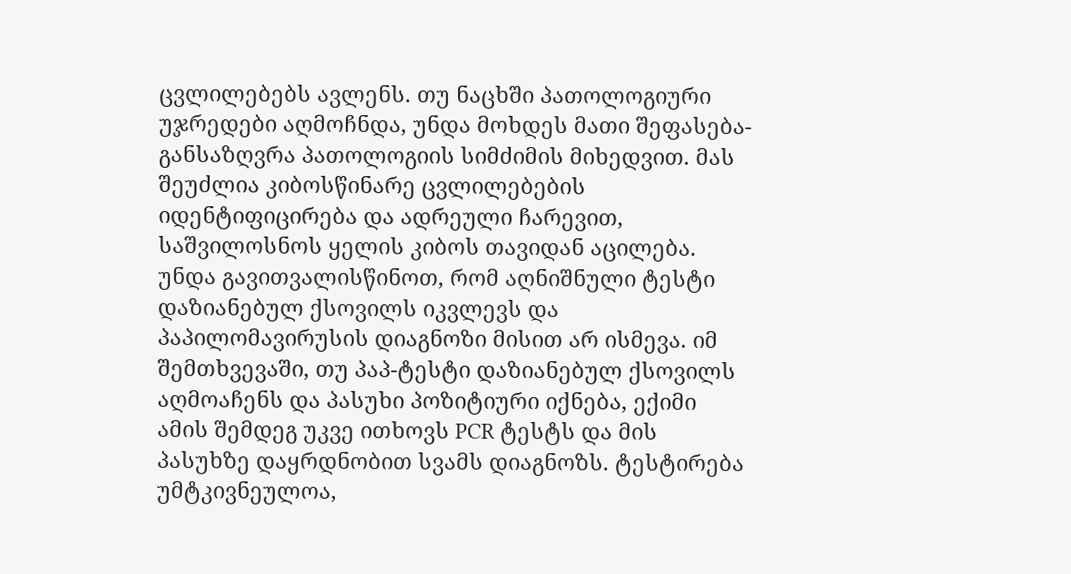ცვლილებებს ავლენს. თუ ნაცხში პათოლოგიური უჯრედები აღმოჩნდა, უნდა მოხდეს მათი შეფასება-განსაზღვრა პათოლოგიის სიმძიმის მიხედვით. მას შეუძლია კიბოსწინარე ცვლილებების იდენტიფიცირება და ადრეული ჩარევით, საშვილოსნოს ყელის კიბოს თავიდან აცილება. უნდა გავითვალისწინოთ, რომ აღნიშნული ტესტი დაზიანებულ ქსოვილს იკვლევს და პაპილომავირუსის დიაგნოზი მისით არ ისმევა. იმ შემთხვევაში, თუ პაპ-ტესტი დაზიანებულ ქსოვილს აღმოაჩენს და პასუხი პოზიტიური იქნება, ექიმი ამის შემდეგ უკვე ითხოვს PCR ტესტს და მის პასუხზე დაყრდნობით სვამს დიაგნოზს. ტესტირება უმტკივნეულოა,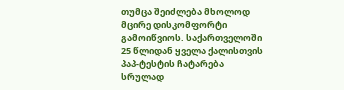თუმცა შეიძლება მხოლოდ მცირე დისკომფორტი გამოიწვიოს. საქართველოში 25 წლიდან ყველა ქალისთვის პაპ-ტესტის ჩატარება სრულად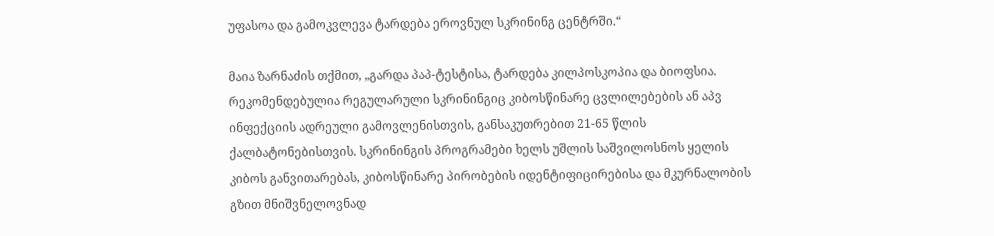უფასოა და გამოკვლევა ტარდება ეროვნულ სკრინინგ ცენტრში.“

მაია ზარნაძის თქმით, „გარდა პაპ-ტესტისა, ტარდება კილპოსკოპია და ბიოფსია. რეკომენდებულია რეგულარული სკრინინგიც კიბოსწინარე ცვლილებების ან აპვ ინფექციის ადრეული გამოვლენისთვის, განსაკუთრებით 21-65 წლის ქალბატონებისთვის. სკრინინგის პროგრამები ხელს უშლის საშვილოსნოს ყელის კიბოს განვითარებას, კიბოსწინარე პირობების იდენტიფიცირებისა და მკურნალობის გზით მნიშვნელოვნად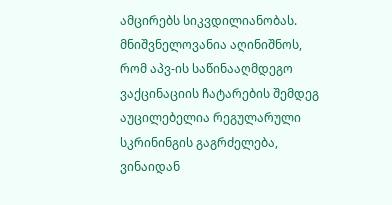ამცირებს სიკვდილიანობას. მნიშვნელოვანია აღინიშნოს, რომ აპვ-ის საწინააღმდეგო ვაქცინაციის ჩატარების შემდეგ აუცილებელია რეგულარული სკრინინგის გაგრძელება, ვინაიდან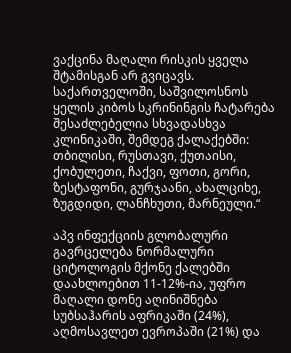ვაქცინა მაღალი რისკის ყველა შტამისგან არ გვიცავს. საქართველოში, საშვილოსნოს ყელის კიბოს სკრინინგის ჩატარება შესაძლებელია სხვადასხვა კლინიკაში, შემდეგ ქალაქებში: თბილისი, რუსთავი, ქუთაისი, ქობულეთი, ჩაქვი, ფოთი, გორი, ზესტაფონი, გურჯაანი, ახალციხე, ზუგდიდი, ლანჩხუთი, მარნეული.“

აპვ ინფექციის გლობალური გავრცელება ნორმალური ციტოლოგის მქონე ქალებში დაახლოებით 11-12%-ია, უფრო მაღალი დონე აღინიშნება სუბსაჰარის აფრიკაში (24%), აღმოსავლეთ ევროპაში (21%) და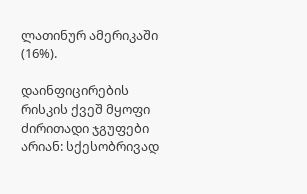ლათინურ ამერიკაში (16%).

დაინფიცირების რისკის ქვეშ მყოფი ძირითადი ჯგუფები არიან: სქესობრივად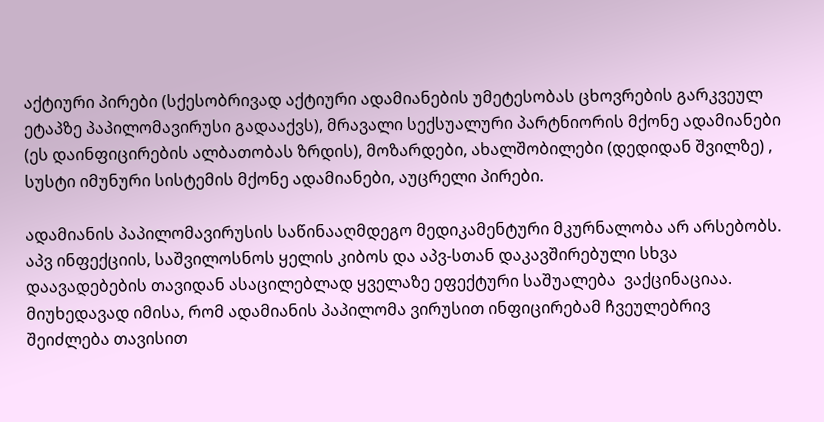აქტიური პირები (სქესობრივად აქტიური ადამიანების უმეტესობას ცხოვრების გარკვეულ ეტაპზე პაპილომავირუსი გადააქვს), მრავალი სექსუალური პარტნიორის მქონე ადამიანები (ეს დაინფიცირების ალბათობას ზრდის), მოზარდები, ახალშობილები (დედიდან შვილზე) , სუსტი იმუნური სისტემის მქონე ადამიანები, აუცრელი პირები.

ადამიანის პაპილომავირუსის საწინააღმდეგო მედიკამენტური მკურნალობა არ არსებობს. აპვ ინფექციის, საშვილოსნოს ყელის კიბოს და აპვ-სთან დაკავშირებული სხვა დაავადებების თავიდან ასაცილებლად ყველაზე ეფექტური საშუალება  ვაქცინაციაა. მიუხედავად იმისა, რომ ადამიანის პაპილომა ვირუსით ინფიცირებამ ჩვეულებრივ შეიძლება თავისით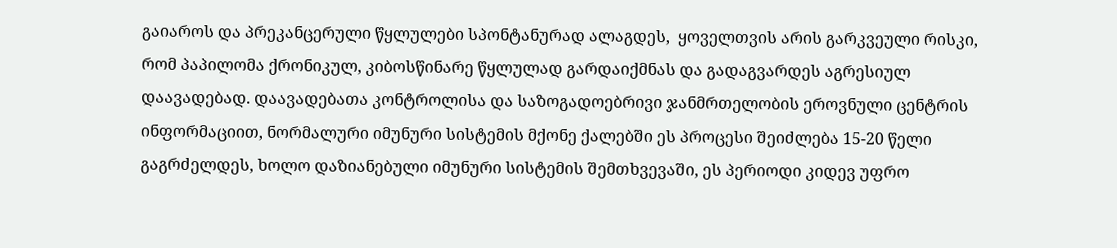გაიაროს და პრეკანცერული წყლულები სპონტანურად ალაგდეს,  ყოველთვის არის გარკვეული რისკი, რომ პაპილომა ქრონიკულ, კიბოსწინარე წყლულად გარდაიქმნას და გადაგვარდეს აგრესიულ დაავადებად. დაავადებათა კონტროლისა და საზოგადოებრივი ჯანმრთელობის ეროვნული ცენტრის ინფორმაციით, ნორმალური იმუნური სისტემის მქონე ქალებში ეს პროცესი შეიძლება 15-20 წელი გაგრძელდეს, ხოლო დაზიანებული იმუნური სისტემის შემთხვევაში, ეს პერიოდი კიდევ უფრო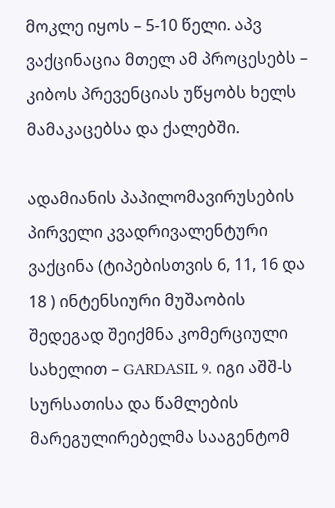მოკლე იყოს – 5-10 წელი. აპვ ვაქცინაცია მთელ ამ პროცესებს – კიბოს პრევენციას უწყობს ხელს მამაკაცებსა და ქალებში.

ადამიანის პაპილომავირუსების პირველი კვადრივალენტური ვაქცინა (ტიპებისთვის 6, 11, 16 და 18 ) ინტენსიური მუშაობის შედეგად შეიქმნა კომერციული სახელით – GARDASIL 9. იგი აშშ-ს სურსათისა და წამლების მარეგულირებელმა სააგენტომ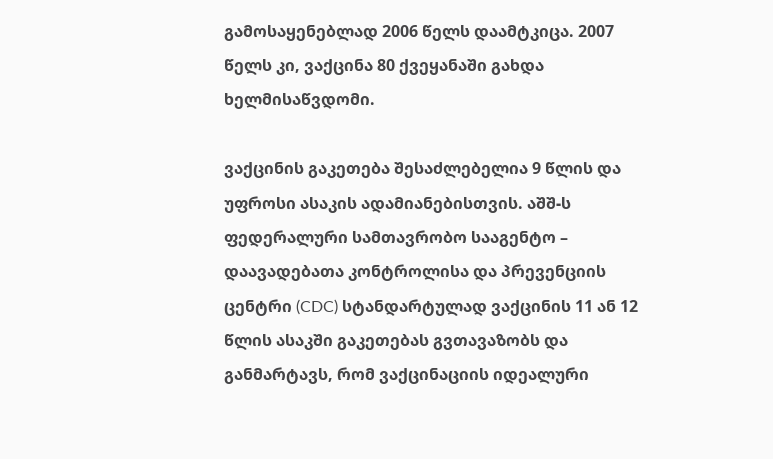გამოსაყენებლად 2006 წელს დაამტკიცა. 2007 წელს კი, ვაქცინა 80 ქვეყანაში გახდა ხელმისაწვდომი.

ვაქცინის გაკეთება შესაძლებელია 9 წლის და უფროსი ასაკის ადამიანებისთვის. აშშ-ს ფედერალური სამთავრობო სააგენტო – დაავადებათა კონტროლისა და პრევენციის ცენტრი (CDC) სტანდარტულად ვაქცინის 11 ან 12 წლის ასაკში გაკეთებას გვთავაზობს და განმარტავს, რომ ვაქცინაციის იდეალური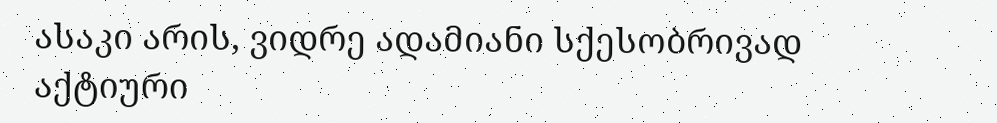ასაკი არის, ვიდრე ადამიანი სქესობრივად აქტიური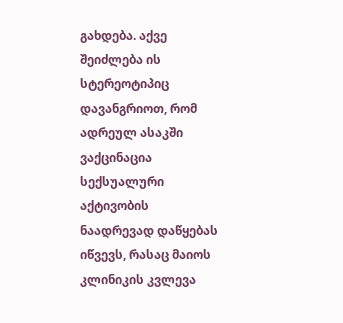გახდება. აქვე შეიძლება ის სტერეოტიპიც დავანგრიოთ, რომ ადრეულ ასაკში ვაქცინაცია სექსუალური აქტივობის ნაადრევად დაწყებას იწვევს, რასაც მაიოს კლინიკის კვლევა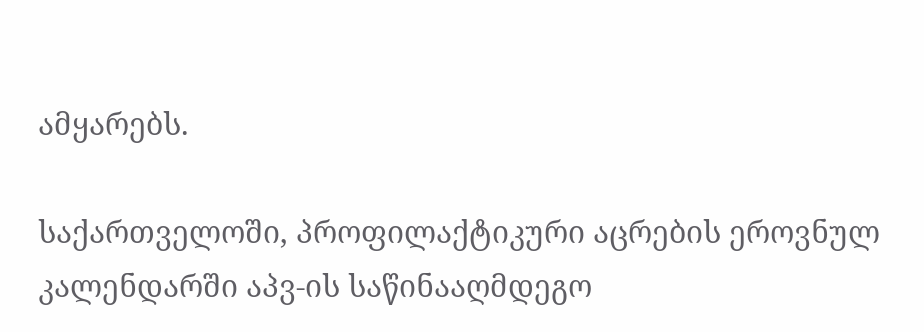ამყარებს.

საქართველოში, პროფილაქტიკური აცრების ეროვნულ კალენდარში აპვ-ის საწინააღმდეგო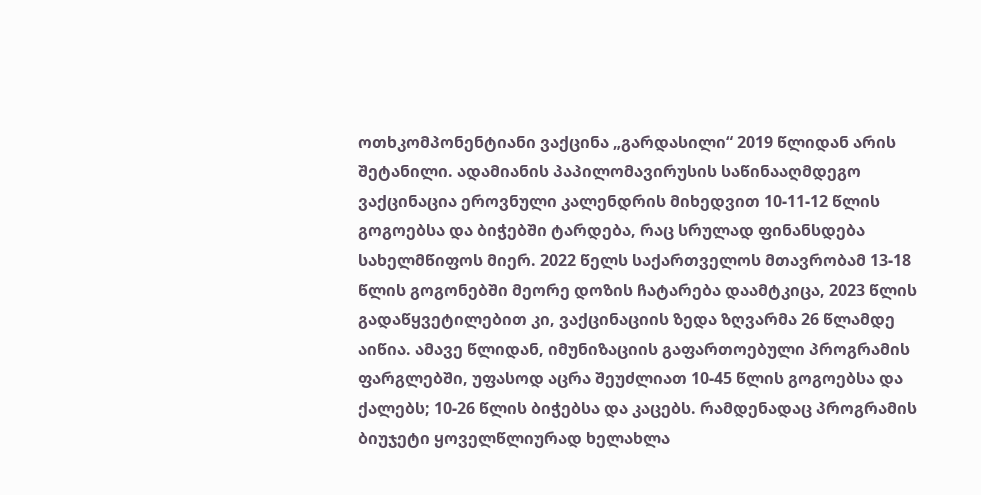ოთხკომპონენტიანი ვაქცინა „გარდასილი“ 2019 წლიდან არის შეტანილი. ადამიანის პაპილომავირუსის საწინააღმდეგო ვაქცინაცია ეროვნული კალენდრის მიხედვით 10-11-12 წლის გოგოებსა და ბიჭებში ტარდება, რაც სრულად ფინანსდება სახელმწიფოს მიერ. 2022 წელს საქართველოს მთავრობამ 13-18 წლის გოგონებში მეორე დოზის ჩატარება დაამტკიცა, 2023 წლის გადაწყვეტილებით კი, ვაქცინაციის ზედა ზღვარმა 26 წლამდე აიწია. ამავე წლიდან, იმუნიზაციის გაფართოებული პროგრამის ფარგლებში, უფასოდ აცრა შეუძლიათ 10-45 წლის გოგოებსა და ქალებს; 10-26 წლის ბიჭებსა და კაცებს. რამდენადაც პროგრამის ბიუჯეტი ყოველწლიურად ხელახლა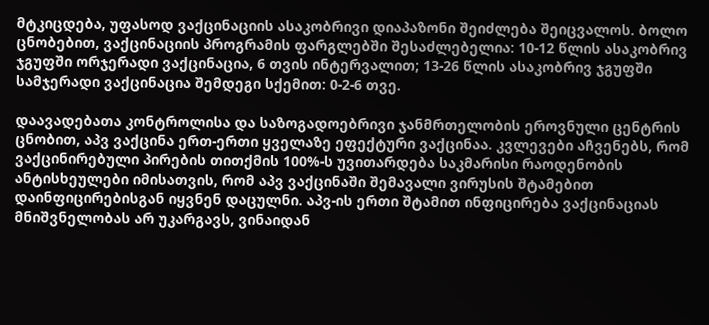მტკიცდება, უფასოდ ვაქცინაციის ასაკობრივი დიაპაზონი შეიძლება შეიცვალოს. ბოლო ცნობებით, ვაქცინაციის პროგრამის ფარგლებში შესაძლებელია: 10-12 წლის ასაკობრივ ჯგუფში ორჯერადი ვაქცინაცია, 6 თვის ინტერვალით; 13-26 წლის ასაკობრივ ჯგუფში სამჯერადი ვაქცინაცია შემდეგი სქემით: 0-2-6 თვე.

დაავადებათა კონტროლისა და საზოგადოებრივი ჯანმრთელობის ეროვნული ცენტრის ცნობით, აპვ ვაქცინა ერთ-ერთი ყველაზე ეფექტური ვაქცინაა. კვლევები აჩვენებს, რომ ვაქცინირებული პირების თითქმის 100%-ს უვითარდება საკმარისი რაოდენობის ანტისხეულები იმისათვის, რომ აპვ ვაქცინაში შემავალი ვირუსის შტამებით დაინფიცირებისგან იყვნენ დაცულნი. აპვ-ის ერთი შტამით ინფიცირება ვაქცინაციას მნიშვნელობას არ უკარგავს, ვინაიდან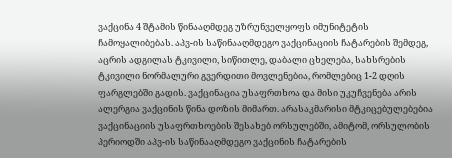ვაქცინა 4 შტამის წინააღმდეგ უზრუნველყოფს იმუნიტეტის ჩამოყალიბებას. აპვ-ის საწინააღმდეგო ვაქცინაციის ჩატარების შემდეგ, აცრის ადგილას ტკივილი, სიწითლე, დაბალი ცხელება, სახსრების ტკივილი ნორმალური გვერდითი მოვლენებია, რომლებიც 1-2 დღის ფარგლებში გადის. ვაქცინაცია უსაფრთხოა და მისი უკუჩვენება არის ალერგია ვაქცინის წინა დოზის მიმართ. არასაკმარისი მტკიცებულებებია ვაქცინაციის უსაფრთხოების შესახებ ორსულებში, ამიტომ, ორსულობის პერიოდში აპვ-ის საწინააღმდეგო ვაქცინის ჩატარების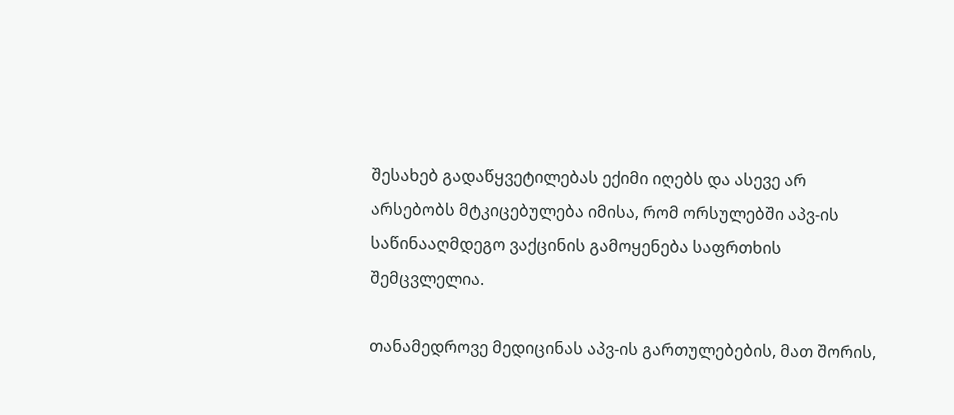შესახებ გადაწყვეტილებას ექიმი იღებს და ასევე არ არსებობს მტკიცებულება იმისა, რომ ორსულებში აპვ-ის საწინააღმდეგო ვაქცინის გამოყენება საფრთხის შემცვლელია.

თანამედროვე მედიცინას აპვ-ის გართულებების, მათ შორის,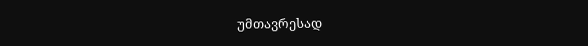უმთავრესად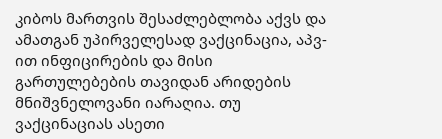კიბოს მართვის შესაძლებლობა აქვს და ამათგან უპირველესად ვაქცინაცია, აპვ-ით ინფიცირების და მისი გართულებების თავიდან არიდების მნიშვნელოვანი იარაღია. თუ ვაქცინაციას ასეთი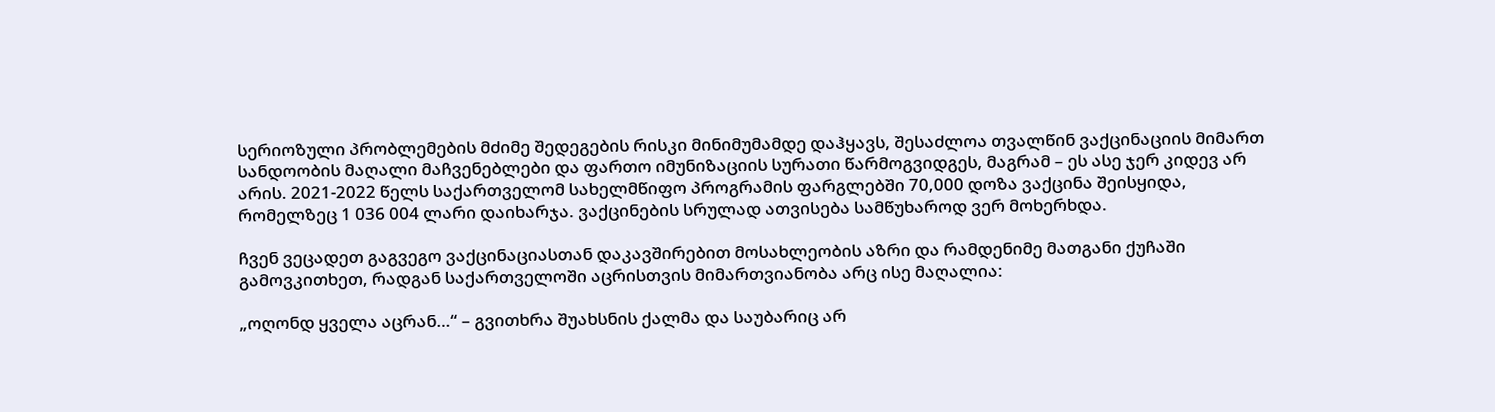სერიოზული პრობლემების მძიმე შედეგების რისკი მინიმუმამდე დაჰყავს, შესაძლოა თვალწინ ვაქცინაციის მიმართ სანდოობის მაღალი მაჩვენებლები და ფართო იმუნიზაციის სურათი წარმოგვიდგეს, მაგრამ – ეს ასე ჯერ კიდევ არ არის. 2021-2022 წელს საქართველომ სახელმწიფო პროგრამის ფარგლებში 70,000 დოზა ვაქცინა შეისყიდა, რომელზეც 1 036 004 ლარი დაიხარჯა. ვაქცინების სრულად ათვისება სამწუხაროდ ვერ მოხერხდა.

ჩვენ ვეცადეთ გაგვეგო ვაქცინაციასთან დაკავშირებით მოსახლეობის აზრი და რამდენიმე მათგანი ქუჩაში გამოვკითხეთ, რადგან საქართველოში აცრისთვის მიმართვიანობა არც ისე მაღალია:

„ოღონდ ყველა აცრან…“ – გვითხრა შუახსნის ქალმა და საუბარიც არ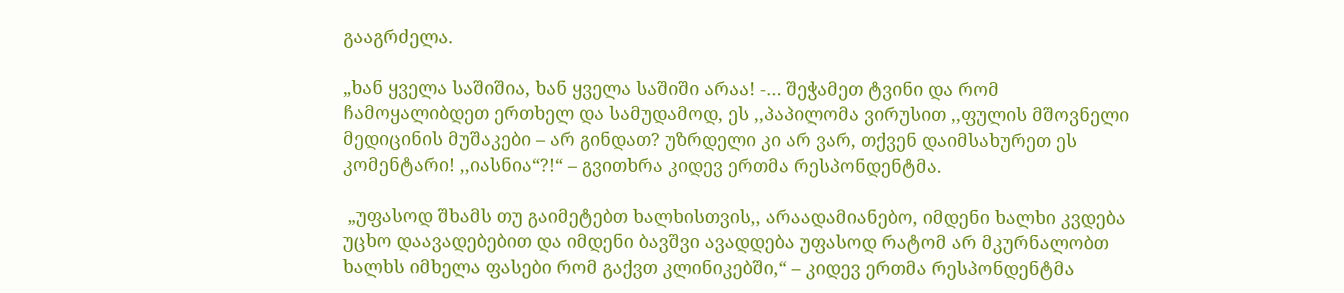გააგრძელა.

„ხან ყველა საშიშია, ხან ყველა საშიში არაა! -… შეჭამეთ ტვინი და რომ ჩამოყალიბდეთ ერთხელ და სამუდამოდ, ეს ,,პაპილომა ვირუსით ,,ფულის მშოვნელი მედიცინის მუშაკები – არ გინდათ? უზრდელი კი არ ვარ, თქვენ დაიმსახურეთ ეს კომენტარი! ,,იასნია“?!“ – გვითხრა კიდევ ერთმა რესპონდენტმა.

 „უფასოდ შხამს თუ გაიმეტებთ ხალხისთვის,, არაადამიანებო, იმდენი ხალხი კვდება უცხო დაავადებებით და იმდენი ბავშვი ავადდება უფასოდ რატომ არ მკურნალობთ ხალხს იმხელა ფასები რომ გაქვთ კლინიკებში,“ – კიდევ ერთმა რესპონდენტმა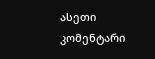ასეთი კომენტარი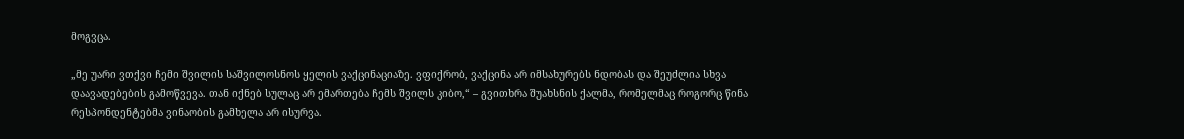მოგვცა.

„მე უარი ვთქვი ჩემი შვილის საშვილოსნოს ყელის ვაქცინაციაზე. ვფიქრობ, ვაქცინა არ იმსახურებს ნდობას და შეუძლია სხვა დაავადებების გამოწვევა. თან იქნებ სულაც არ ემართება ჩემს შვილს კიბო,“ – გვითხრა შუახსნის ქალმა, რომელმაც როგორც წინა რესპონდენტებმა ვინაობის გამხელა არ ისურვა.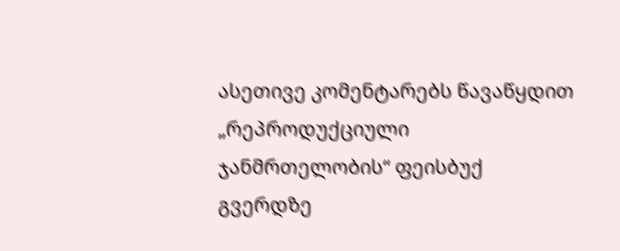ასეთივე კომენტარებს წავაწყდით „რეპროდუქციული ჯანმრთელობის“ ფეისბუქ გვერდზე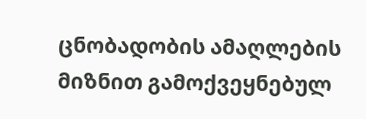ცნობადობის ამაღლების მიზნით გამოქვეყნებულ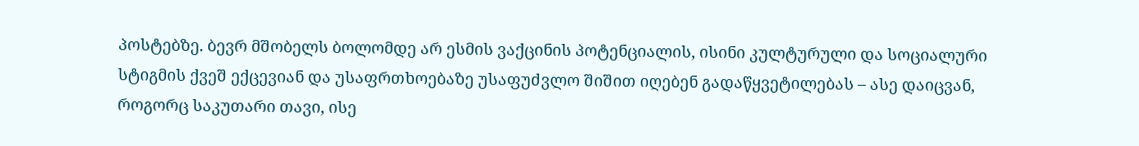პოსტებზე. ბევრ მშობელს ბოლომდე არ ესმის ვაქცინის პოტენციალის, ისინი კულტურული და სოციალური სტიგმის ქვეშ ექცევიან და უსაფრთხოებაზე უსაფუძვლო შიშით იღებენ გადაწყვეტილებას – ასე დაიცვან, როგორც საკუთარი თავი, ისე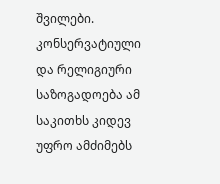შვილები. კონსერვატიული და რელიგიური საზოგადოება ამ საკითხს კიდევ უფრო ამძიმებს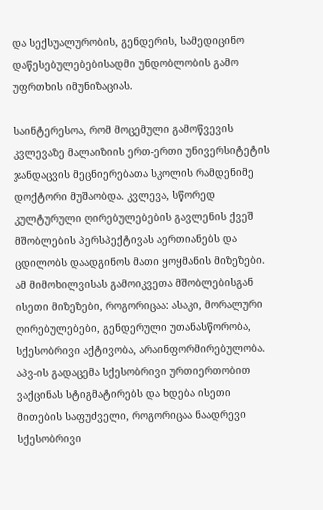და სექსუალურობის, გენდერის, სამედიცინო დაწესებულებებისადმი უნდობლობის გამო უფრთხის იმუნიზაციას.

საინტერესოა, რომ მოცემული გამოწვევის კვლევაზე მალაიზიის ერთ-ერთი უნივერსიტეტის ჯანდაცვის მეცნიერებათა სკოლის რამდენიმე დოქტორი მუშაობდა. კვლევა, სწორედ კულტურული ღირებულებების გავლენის ქვეშ მშობლების პერსპექტივას აერთიანებს და ცდილობს დაადგინოს მათი ყოყმანის მიზეზები. ამ მიმოხილვისას გამოიკვეთა მშობლებისგან ისეთი მიზეზები, როგორიცაა: ასაკი, მორალური ღირებულებები, გენდერული უთანასწორობა, სქესობრივი აქტივობა, არაინფორმირებულობა. აპვ-ის გადაცემა სქესობრივი ურთიერთობით ვაქცინას სტიგმატირებს და ხდება ისეთი მითების საფუძველი, როგორიცაა ნაადრევი სქესობრივი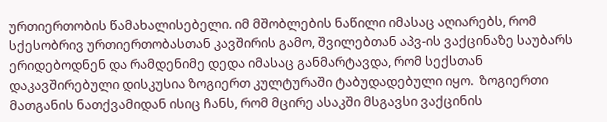ურთიერთობის წამახალისებელი. იმ მშობლების ნაწილი იმასაც აღიარებს, რომ სქესობრივ ურთიერთობასთან კავშირის გამო, შვილებთან აპვ-ის ვაქცინაზე საუბარს ერიდებოდნენ და რამდენიმე დედა იმასაც განმარტავდა, რომ სექსთან დაკავშირებული დისკუსია ზოგიერთ კულტურაში ტაბუდადებული იყო.  ზოგიერთი მათგანის ნათქვამიდან ისიც ჩანს, რომ მცირე ასაკში მსგავსი ვაქცინის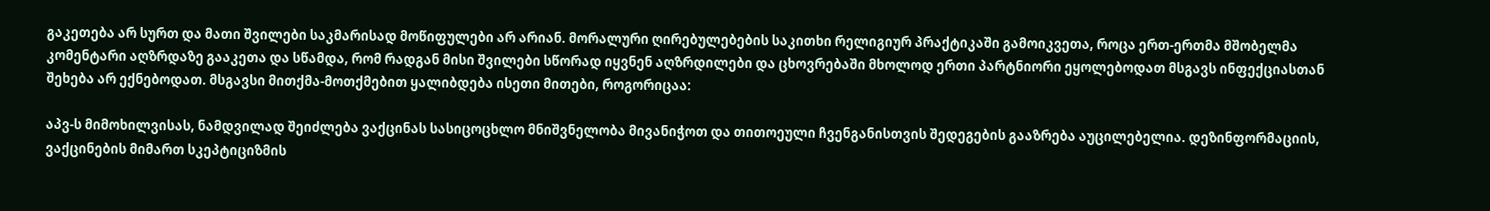გაკეთება არ სურთ და მათი შვილები საკმარისად მოწიფულები არ არიან. მორალური ღირებულებების საკითხი რელიგიურ პრაქტიკაში გამოიკვეთა, როცა ერთ-ერთმა მშობელმა კომენტარი აღზრდაზე გააკეთა და სწამდა, რომ რადგან მისი შვილები სწორად იყვნენ აღზრდილები და ცხოვრებაში მხოლოდ ერთი პარტნიორი ეყოლებოდათ მსგავს ინფექციასთან შეხება არ ექნებოდათ. მსგავსი მითქმა-მოთქმებით ყალიბდება ისეთი მითები, როგორიცაა:

აპვ-ს მიმოხილვისას, ნამდვილად შეიძლება ვაქცინას სასიცოცხლო მნიშვნელობა მივანიჭოთ და თითოეული ჩვენგანისთვის შედეგების გააზრება აუცილებელია. დეზინფორმაციის, ვაქცინების მიმართ სკეპტიციზმის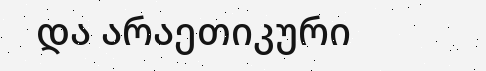და არაეთიკური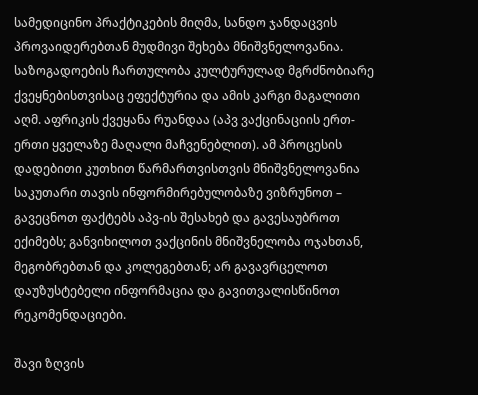სამედიცინო პრაქტიკების მიღმა, სანდო ჯანდაცვის პროვაიდერებთან მუდმივი შეხება მნიშვნელოვანია. საზოგადოების ჩართულობა კულტურულად მგრძნობიარე ქვეყნებისთვისაც ეფექტურია და ამის კარგი მაგალითი აღმ. აფრიკის ქვეყანა რუანდაა (აპვ ვაქცინაციის ერთ-ერთი ყველაზე მაღალი მაჩვენებლით). ამ პროცესის დადებითი კუთხით წარმართვისთვის მნიშვნელოვანია საკუთარი თავის ინფორმირებულობაზე ვიზრუნოთ – გავეცნოთ ფაქტებს აპვ-ის შესახებ და გავესაუბროთ ექიმებს; განვიხილოთ ვაქცინის მნიშვნელობა ოჯახთან, მეგობრებთან და კოლეგებთან; არ გავავრცელოთ დაუზუსტებელი ინფორმაცია და გავითვალისწინოთ რეკომენდაციები.

შავი ზღვის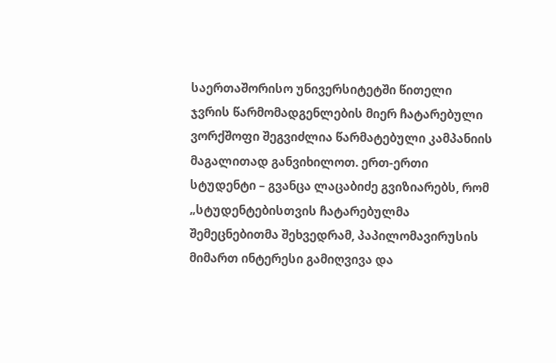საერთაშორისო უნივერსიტეტში წითელი ჯვრის წარმომადგენლების მიერ ჩატარებული ვორქშოფი შეგვიძლია წარმატებული კამპანიის მაგალითად განვიხილოთ. ერთ-ერთი სტუდენტი – გვანცა ლაცაბიძე გვიზიარებს, რომ „სტუდენტებისთვის ჩატარებულმა შემეცნებითმა შეხვედრამ, პაპილომავირუსის მიმართ ინტერესი გამიღვივა და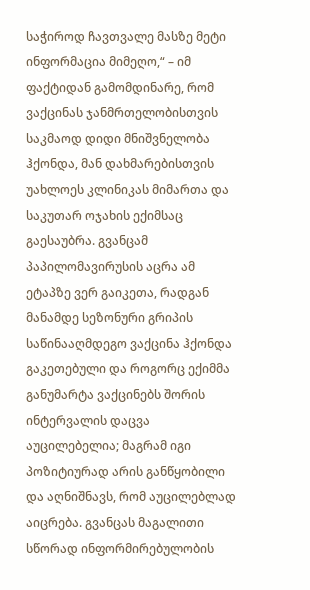საჭიროდ ჩავთვალე მასზე მეტი ინფორმაცია მიმეღო,“ – იმ ფაქტიდან გამომდინარე, რომ ვაქცინას ჯანმრთელობისთვის საკმაოდ დიდი მნიშვნელობა ჰქონდა, მან დახმარებისთვის უახლოეს კლინიკას მიმართა და საკუთარ ოჯახის ექიმსაც გაესაუბრა. გვანცამ პაპილომავირუსის აცრა ამ ეტაპზე ვერ გაიკეთა, რადგან მანამდე სეზონური გრიპის საწინააღმდეგო ვაქცინა ჰქონდა გაკეთებული და როგორც ექიმმა განუმარტა ვაქცინებს შორის ინტერვალის დაცვა აუცილებელია; მაგრამ იგი პოზიტიურად არის განწყობილი და აღნიშნავს, რომ აუცილებლად აიცრება. გვანცას მაგალითი სწორად ინფორმირებულობის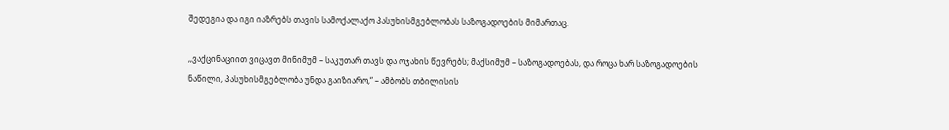შედეგია და იგი იაზრებს თავის სამოქალაქო პასუხისმგებლობას საზოგადოების მიმართაც.

,,ვაქცინაციით ვიცავთ მინიმუმ – საკუთარ თავს და ოჯახის წევრებს; მაქსიმუმ – საზოგადოებას, და როცა ხარ საზოგადოების ნაწილი, პასუხისმგებლობა უნდა გაიზიარო,“ – ამბობს თბილისის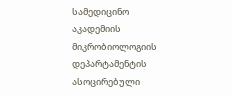სამედიცინო აკადემიის მიკრობიოლოგიის დეპარტამენტის ასოცირებული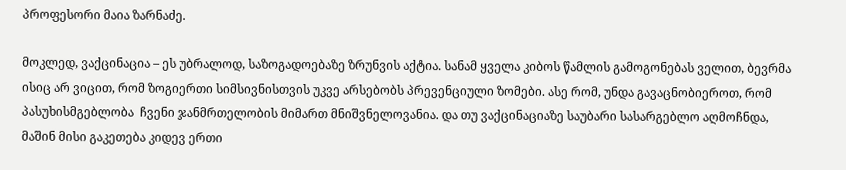პროფესორი მაია ზარნაძე.

მოკლედ, ვაქცინაცია – ეს უბრალოდ, საზოგადოებაზე ზრუნვის აქტია. სანამ ყველა კიბოს წამლის გამოგონებას ველით, ბევრმა ისიც არ ვიცით, რომ ზოგიერთი სიმსივნისთვის უკვე არსებობს პრევენციული ზომები. ასე რომ, უნდა გავაცნობიეროთ, რომ პასუხისმგებლობა  ჩვენი ჯანმრთელობის მიმართ მნიშვნელოვანია. და თუ ვაქცინაციაზე საუბარი სასარგებლო აღმოჩნდა, მაშინ მისი გაკეთება კიდევ ერთი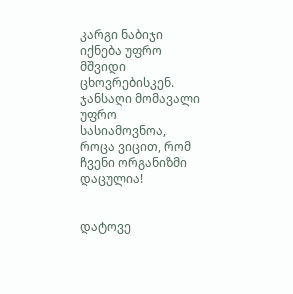კარგი ნაბიჯი იქნება უფრო მშვიდი ცხოვრებისკენ. ჯანსაღი მომავალი უფრო სასიამოვნოა, როცა ვიცით, რომ ჩვენი ორგანიზმი დაცულია!


დატოვე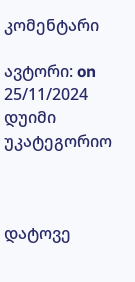კომენტარი

ავტორი: on 25/11/2024 დუიმი უკატეგორიო



დატოვე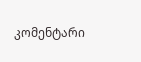კომენტარი